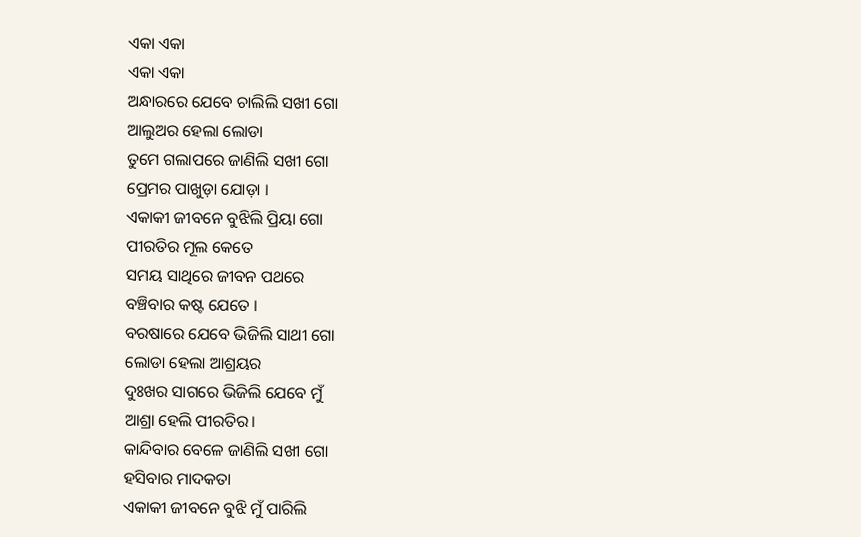ଏକା ଏକା
ଏକା ଏକା
ଅନ୍ଧାରରେ ଯେବେ ଚାଲିଲି ସଖୀ ଗୋ
ଆଲୁଅର ହେଲା ଲୋଡା
ତୁମେ ଗଲାପରେ ଜାଣିଲି ସଖୀ ଗୋ
ପ୍ରେମର ପାଖୁଡ଼ା ଯୋଡ଼ା ।
ଏକାକୀ ଜୀବନେ ବୁଝିଲି ପ୍ରିୟା ଗୋ
ପୀରତିର ମୂଲ କେତେ
ସମୟ ସାଥିରେ ଜୀବନ ପଥରେ
ବଞ୍ଚିବାର କଷ୍ଟ ଯେତେ ।
ବରଷାରେ ଯେବେ ଭିଜିଲି ସାଥୀ ଗୋ
ଲୋଡା ହେଲା ଆଶ୍ରୟର
ଦୁଃଖର ସାଗରେ ଭିଜିଲି ଯେବେ ମୁଁ
ଆଶ୍ରା ହେଲି ପୀରତିର।
କାନ୍ଦିବାର ବେଳେ ଜାଣିଲି ସଖୀ ଗୋ
ହସିବାର ମାଦକତା
ଏକାକୀ ଜୀବନେ ବୁଝି ମୁଁ ପାରିଲି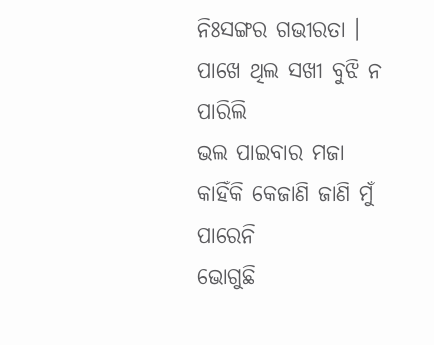ନିଃସଙ୍ଗର ଗଭୀରତା ।
ପାଖେ ଥିଲ ସଖୀ ବୁଝି ନ ପାରିଲି
ଭଲ ପାଇବାର ମଜା
କାହିଁକି କେଜାଣି ଜାଣି ମୁଁ ପାରେନି
ଭୋଗୁଛି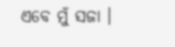ଏବେ ମୁଁ ସଜା ।